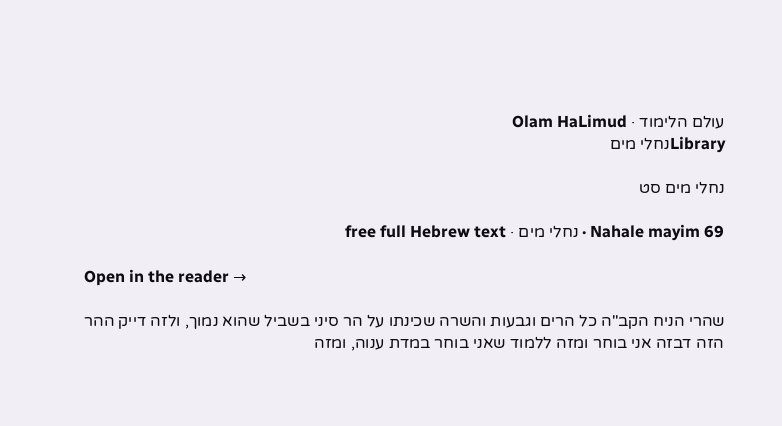עולם הלימוד · Olam HaLimud
Libraryנחלי מים

נחלי מים סט

Nahale mayim 69 · נחלי מים · free full Hebrew text

Open in the reader →

שהרי הניח הקב"ה כל הרים וגבעות והשרה שכינתו על הר סיני בשביל שהוא נמוך, ולזה דייק ההר הזה דבזה אני בוחר ומזה ללמוד שאני בוחר במדת ענוה, ומזה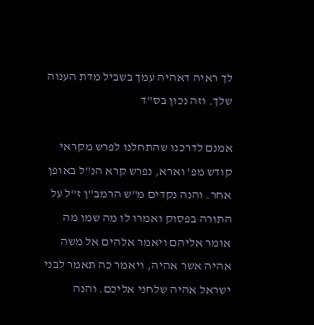לך ראיה דאהיה עמך בשביל מדת הענוה שלך. וזה נכון בס"ד

אמנם לדרכנו שהתחלנו לפרש מקראי קודש מפ' וארא, נפרש קרא הנ"ל באופן אחר. והנה נקדים מ"ש הרמב"ן ז"ל על התורה בפסוק ואמרו לו מה שמו מה אומר אליהם ויאמר אלהים אל משה אהיה אשר אהיה, ויאמר כה תאמר לבני ישראל אהיה שלחני אליכם. והנה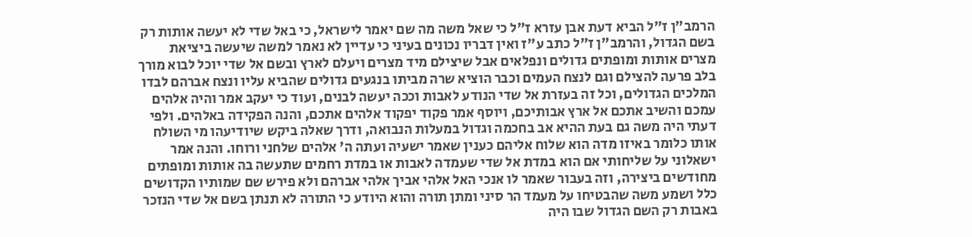הרמב"ן ז"ל הביא דעת אבן עזרא ז"ל כי שאל משה מה שם יאמר לישראל, כי באל שדי לא יעשה אותות רק בשם הגדול, והרמב"ן ז"ל כתב ע"ז ואין דבריו נכונים בעיני כי עדיין לא נאמר למשה שיעשה ביציאת מצרים אותות ומופתים גדולים ונפלאים אבל שיצילם מיד מצרים ויעלם לארץ ובשם אל שדי יוכל לבוא מורך בלב פרעה להצילם וגם לנצח העמים וכבר הוציא שרה מביתו בנגעים גדולים שהביא עליו ונצח אברהם לבדו המלכים הגדולים, וכל זה בעזרת אל שדי הנודע לאבות וככה יעשה לבנים, ועוד כי יעקב אמר והיה אלהים עמכם והשיב אתכם אל ארץ אבותיכם, ויוסף אמר פקוד יפקוד אלהים אתכם, והנה הפקידה באלהים. ולפי דעתי היה משה גם בעת ההיא אב בחכמה וגדול במעלות הנבואה, ודרך שאלה ביקש שיודיעהו מי השולח אותו כלומר באיזו מדה הוא שלוח אליהם כענין שאמר ישעיה ועתה ה' אלהים שלחני ורוחו. והנה אמר ישאלוני על שליחותי אם הוא במדת אל שדי שעמדה לאבות או במדת רחמים שתעשה בה אותות ומופתים מחודשים ביצירה, וזה בעבור שאמר לו אנכי האל אלהי אביך אלהי אברהם ולא פירש שם שמותיו הקדושים כלל ושמע משה שהבטיחו על מעמד הר סיני ומתן תורה והוא היודע כי התורה לא תנתן בשם אל שדי הנזכר באבות רק השם הגדול שבו היה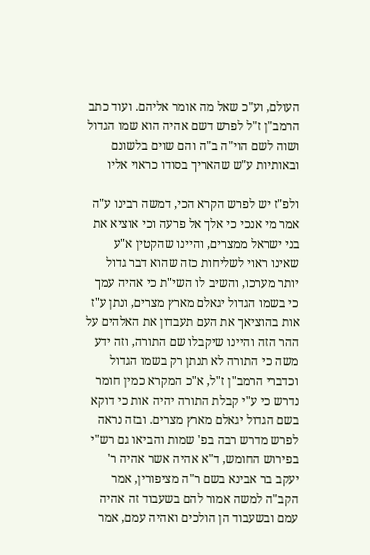העולם, וע"כ שאל מה אומר אליהם. ועוד כתב הרמב"ן ז"ל לפרש דשם אהיה הוא שמו הגדול ושוה לשם הוי"ה ב"ה והם שוים בלשונם ובאותיות ע"ש שהאריך בסודו כראוי אליו

ולפ"ז יש לפרש הקרא הכי, דמשה רבינו ע"ה אמר מי אנכי כי אלך אל פרעה וכי אוציא את בני ישראל ממצרים, והיינו שהקטין א"ע שאינו ראוי לשליחות כזה שהוא דבר גדול יותר מערכו, והשיב לו השי"ת כי אהיה עמך כי בשמו הגדול יגאלם מארץ מצרים, ונתן ע"ז אות בהוציאך את העם תעבדון את האלהים על ההר הזה והיינו שיקבלו שם התורה, וזה ידע משה כי התורה לא תנתן רק בשמו הגדול וכדברי הרמב"ן ז"ל, א"כ המקרא כמין חומר נדרש כי ע"י קבלת התורה יהיה אות כי דוקא בשם הגדול יגאלם מארץ מצרים. ובזה נראה לפרש מדרש רבה בפ' שמות והביאו גם רש"י בפירוש החומש, ד"א אהיה אשר אהיה ר' יעקב בר אבינא בשם ר"ה מציפורין, אמר הקב"ה למשה אמור להם בשעבוד זה אהיה עמם ובשעבוד הן הולכים ואהיה עמם, אמר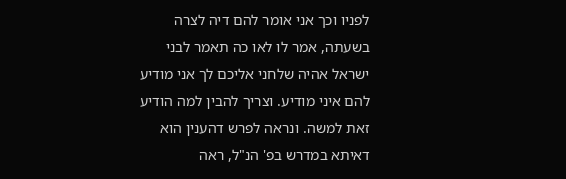לפניו וכך אני אומר להם דיה לצרה בשעתה, אמר לו לאו כה תאמר לבני ישראל אהיה שלחני אליכם לך אני מודיע להם איני מודיע. וצריך להבין למה הודיע זאת למשה. ונראה לפרש דהענין הוא דאיתא במדרש בפ' הנ"ל, ראה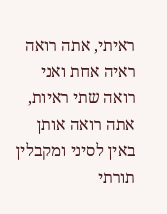ראיתי, אתה רואה ראיה אחת ואני רואה שתי ראיות, אתה רואה אותן באין לסיני ומקבלין תורתי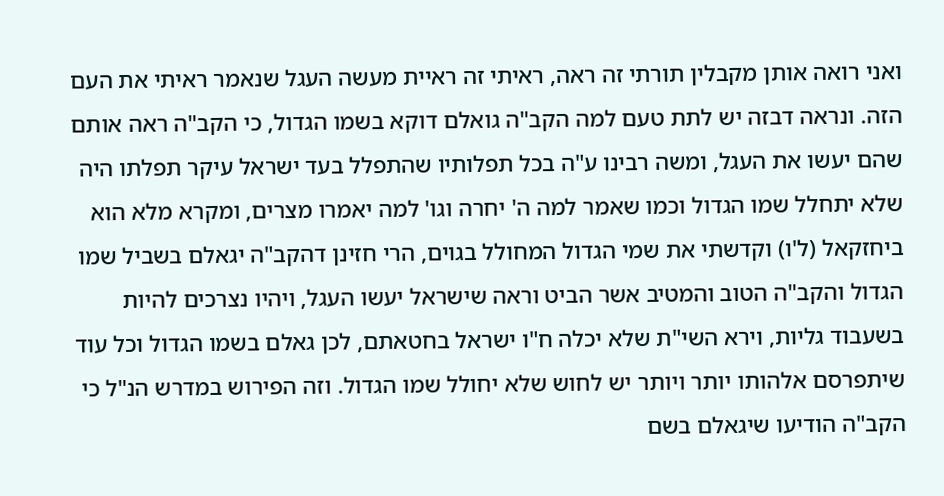ואני רואה אותן מקבלין תורתי זה ראה, ראיתי זה ראיית מעשה העגל שנאמר ראיתי את העם הזה. ונראה דבזה יש לתת טעם למה הקב"ה גואלם דוקא בשמו הגדול, כי הקב"ה ראה אותם שהם יעשו את העגל, ומשה רבינו ע"ה בכל תפלותיו שהתפלל בעד ישראל עיקר תפלתו היה שלא יתחלל שמו הגדול וכמו שאמר למה ה' יחרה וגו' למה יאמרו מצרים, ומקרא מלא הוא ביחזקאל (ל'ו) וקדשתי את שמי הגדול המחולל בגוים, הרי חזינן דהקב"ה יגאלם בשביל שמו הגדול והקב"ה הטוב והמטיב אשר הביט וראה שישראל יעשו העגל, ויהיו נצרכים להיות בשעבוד גליות, וירא השי"ת שלא יכלה ח"ו ישראל בחטאתם, לכן גאלם בשמו הגדול וכל עוד שיתפרסם אלהותו יותר ויותר יש לחוש שלא יחולל שמו הגדול. וזה הפירוש במדרש הנ"ל כי הקב"ה הודיעו שיגאלם בשם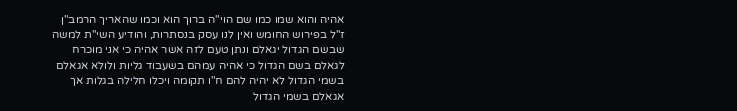אהיה והוא שמו כמו שם הוי"ה ברוך הוא וכמו שהאריך הרמב"ן ז"ל בפירוש החומש ואין לנו עסק בנסתרות, והודיע השי"ת למשה שבשם הגדול יגאלם ונתן טעם לזה אשר אהיה כי אני מוכרח לגאלם בשם הגדול כי אהיה עמהם בשעבוד גליות ולולא אגאלם בשמי הגדול לא יהיה להם ח"ו תקומה ויכלו חלילה בגלות אך אגאלם בשמי הגדול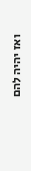ואז יהיה להם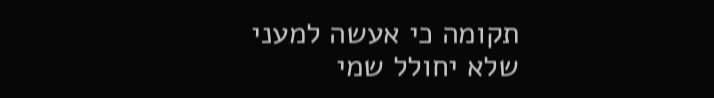תקומה כי אעשה למעני שלא יחולל שמי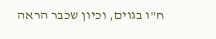ח"ו בגוים, וכיון שכבר הראה